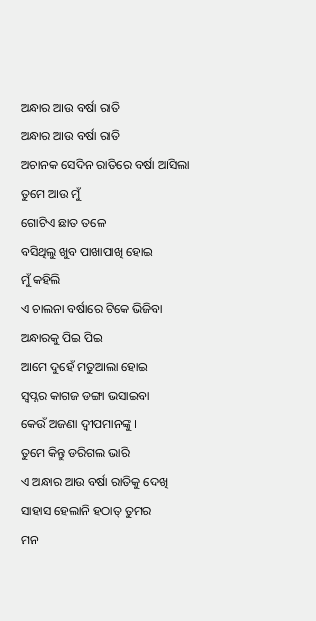ଅନ୍ଧାର ଆଉ ବର୍ଷା ରାତି
ଅନ୍ଧାର ଆଉ ବର୍ଷା ରାତି
ଅଚାନକ ସେଦିନ ରାତିରେ ବର୍ଷା ଆସିଲା
ତୁମେ ଆଉ ମୁଁ
ଗୋଟିଏ ଛାତ ତଳେ
ବସିଥିଲୁ ଖୁବ ପାଖାପାଖି ହୋଇ
ମୁଁ କହିଲି
ଏ ଚାଲନା ବର୍ଷାରେ ଟିକେ ଭିଜିବା
ଅନ୍ଧାରକୁ ପିଇ ପିଇ
ଆମେ ଦୁହେଁ ମତୁଆଲା ହୋଇ
ସ୍ଵପ୍ନର କାଗଜ ଡଙ୍ଗା ଭସାଇବା
କେଉଁ ଅଜଣା ଦ୍ଵୀପମାନଙ୍କୁ ।
ତୁମେ କିନ୍ତୁ ଡରିଗଲ ଭାରି
ଏ ଅନ୍ଧାର ଆଉ ବର୍ଷା ରାତିକୁ ଦେଖି
ସାହାସ ହେଲାନି ହଠାତ୍ ତୁମର
ମନ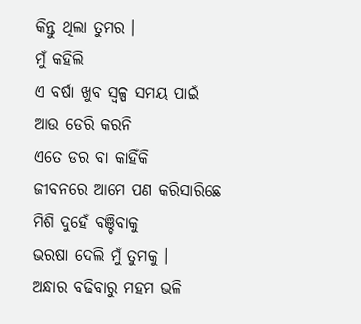କିନ୍ତୁ ଥିଲା ତୁମର ।
ମୁଁ କହିଲି
ଏ ବର୍ଷା ଖୁବ ସ୍ଵଳ୍ପ ସମୟ ପାଇଁ
ଆଉ ଡେରି କରନି
ଏତେ ଡର ବା କାହିଁକି
ଜୀବନରେ ଆମେ ପଣ କରିସାରିଛେ
ମିଶି ଦୁହେଁ ବଞ୍ଚିବାକୁ
ଭରଷା ଦେଲି ମୁଁ ତୁମକୁ ।
ଅନ୍ଧାର ବଢିବାରୁ ମହମ ଭଳି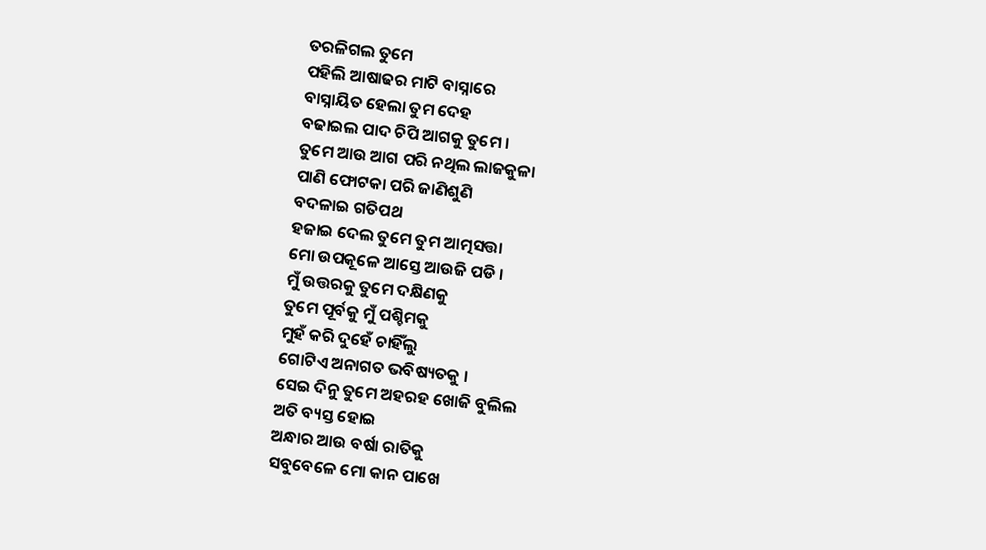ତରଳିଗଲ ତୁମେ
ପହିଲି ଆଷାଢର ମାଟି ବାସ୍ନାରେ
ବାସ୍ନାୟିତ ହେଲା ତୁମ ଦେହ
ବଢାଇଲ ପାଦ ଚିପି ଆଗକୁ ତୁମେ ।
ତୁମେ ଆଉ ଆଗ ପରି ନଥିଲ ଲାଜକୁଳା
ପାଣି ଫୋଟକା ପରି ଜାଣିଶୁଣି
ବଦଳାଇ ଗତିପଥ
ହଜାଇ ଦେଲ ତୁମେ ତୁମ ଆତ୍ମସତ୍ତା
ମୋ ଉପକୂଳେ ଆସ୍ତେ ଆଉଜି ପଡି ।
ମୁଁ ଉତ୍ତରକୁ ତୁମେ ଦକ୍ଷିଣକୁ
ତୁମେ ପୂର୍ବକୁ ମୁଁ ପଶ୍ଚିମକୁ
ମୁହଁ କରି ଦୁହେଁ ଚାହିଁଲୁ
ଗୋଟିଏ ଅନାଗତ ଭବିଷ୍ୟତକୁ ।
ସେଇ ଦିନୁ ତୁମେ ଅହରହ ଖୋଜି ବୁଲିଲ
ଅତି ବ୍ୟସ୍ତ ହୋଇ
ଅନ୍ଧାର ଆଉ ବର୍ଷା ରାତିକୁ
ସବୁବେଳେ ମୋ କାନ ପାଖେ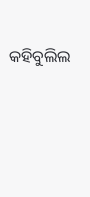କହିବୁଲିଲ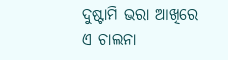ଦୁଷ୍ଟାମି ଭରା ଆଖିରେ
ଏ ଚାଲନା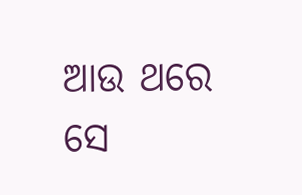ଆଉ ଥରେ ସେ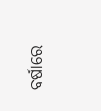ବର୍ଷାରେ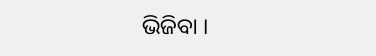ଭିଜିବା ।